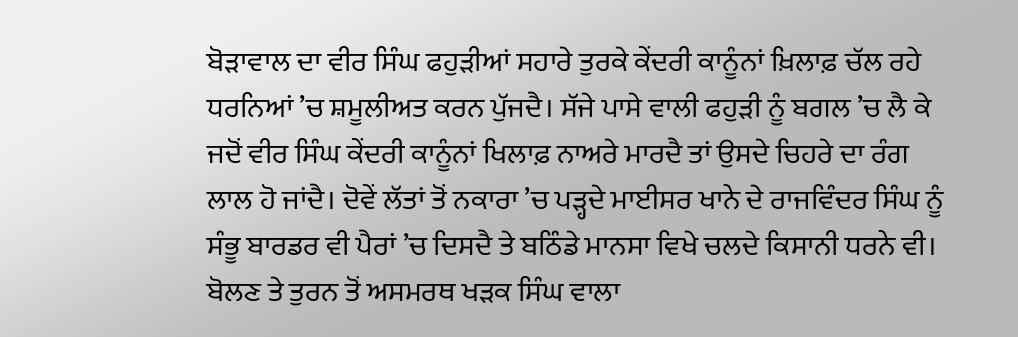ਬੋੜਾਵਾਲ ਦਾ ਵੀਰ ਸਿੰਘ ਫਹੁੜੀਆਂ ਸਹਾਰੇ ਤੁਰਕੇ ਕੇਂਦਰੀ ਕਾਨੂੰਨਾਂ ਖ਼ਿਲਾਫ਼ ਚੱਲ ਰਹੇ ਧਰਨਿਆਂ ’ਚ ਸ਼ਮੂਲੀਅਤ ਕਰਨ ਪੁੱਜਦੈ। ਸੱਜੇ ਪਾਸੇ ਵਾਲੀ ਫਹੁੜੀ ਨੂੰ ਬਗਲ ’ਚ ਲੈ ਕੇ ਜਦੋਂ ਵੀਰ ਸਿੰਘ ਕੇਂਦਰੀ ਕਾਨੂੰਨਾਂ ਖਿਲਾਫ਼ ਨਾਅਰੇ ਮਾਰਦੈ ਤਾਂ ਉਸਦੇ ਚਿਹਰੇ ਦਾ ਰੰਗ ਲਾਲ ਹੋ ਜਾਂਦੈ। ਦੋਵੇਂ ਲੱਤਾਂ ਤੋਂ ਨਕਾਰਾ ’ਚ ਪੜ੍ਹਦੇ ਮਾਈਸਰ ਖਾਨੇ ਦੇ ਰਾਜਵਿੰਦਰ ਸਿੰਘ ਨੂੰ ਸੰਭੂ ਬਾਰਡਰ ਵੀ ਪੈਰਾਂ ’ਚ ਦਿਸਦੈ ਤੇ ਬਠਿੰਡੇ ਮਾਨਸਾ ਵਿਖੇ ਚਲਦੇ ਕਿਸਾਨੀ ਧਰਨੇ ਵੀ। ਬੋਲਣ ਤੇ ਤੁਰਨ ਤੋਂ ਅਸਮਰਥ ਖੜਕ ਸਿੰਘ ਵਾਲਾ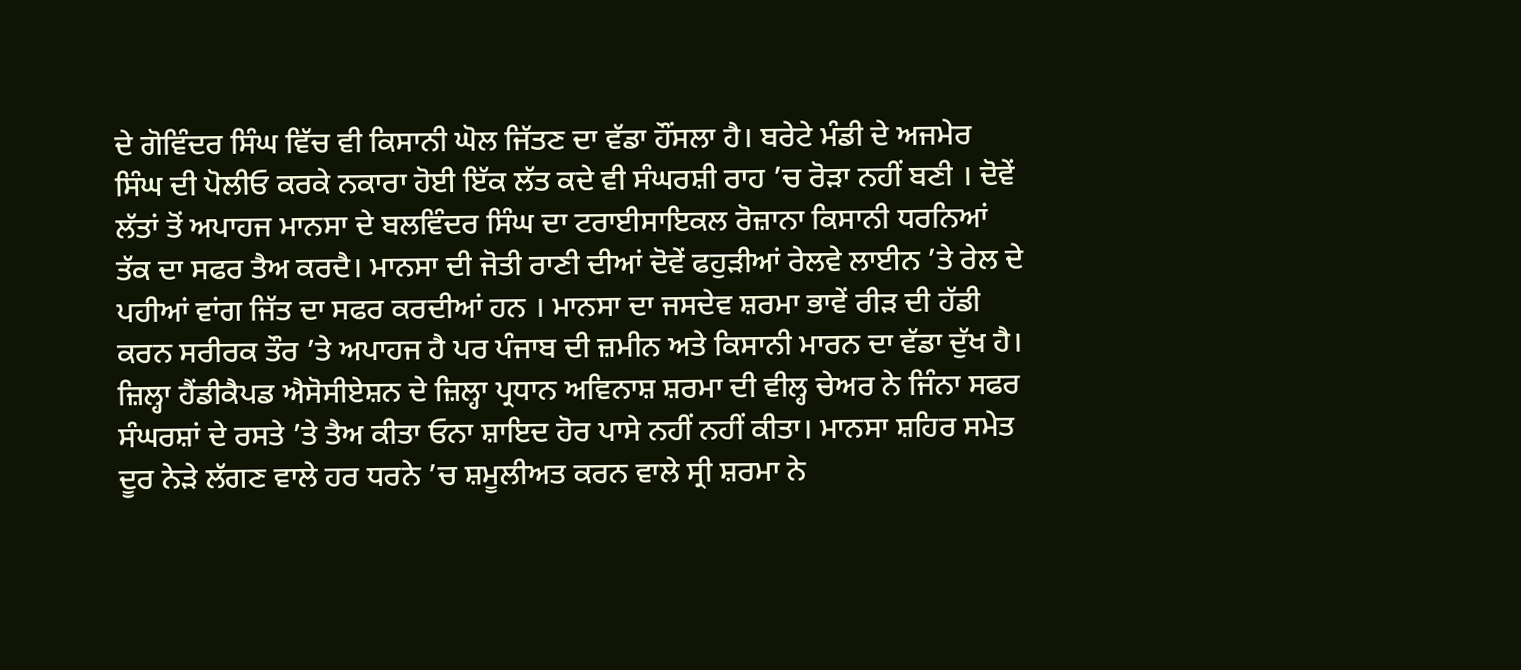ਦੇ ਗੋਵਿੰਦਰ ਸਿੰਘ ਵਿੱਚ ਵੀ ਕਿਸਾਨੀ ਘੋਲ ਜਿੱਤਣ ਦਾ ਵੱਡਾ ਹੌਂਸਲਾ ਹੈ। ਬਰੇਟੇ ਮੰਡੀ ਦੇ ਅਜਮੇਰ ਸਿੰਘ ਦੀ ਪੋਲੀਓ ਕਰਕੇ ਨਕਾਰਾ ਹੋਈ ਇੱਕ ਲੱਤ ਕਦੇ ਵੀ ਸੰਘਰਸ਼ੀ ਰਾਹ ’ਚ ਰੋੜਾ ਨਹੀਂ ਬਣੀ । ਦੋਵੇਂ ਲੱਤਾਂ ਤੋਂ ਅਪਾਹਜ ਮਾਨਸਾ ਦੇ ਬਲਵਿੰਦਰ ਸਿੰਘ ਦਾ ਟਰਾਈਸਾਇਕਲ ਰੋਜ਼ਾਨਾ ਕਿਸਾਨੀ ਧਰਨਿਆਂ ਤੱਕ ਦਾ ਸਫਰ ਤੈਅ ਕਰਦੈ। ਮਾਨਸਾ ਦੀ ਜੋਤੀ ਰਾਣੀ ਦੀਆਂ ਦੋਵੇਂ ਫਹੁੜੀਆਂ ਰੇਲਵੇ ਲਾਈਨ ’ਤੇ ਰੇਲ ਦੇ ਪਹੀਆਂ ਵਾਂਗ ਜਿੱਤ ਦਾ ਸਫਰ ਕਰਦੀਆਂ ਹਨ । ਮਾਨਸਾ ਦਾ ਜਸਦੇਵ ਸ਼ਰਮਾ ਭਾਵੇਂ ਰੀੜ ਦੀ ਹੱਡੀ ਕਰਨ ਸਰੀਰਕ ਤੌਰ ’ਤੇ ਅਪਾਹਜ ਹੈ ਪਰ ਪੰਜਾਬ ਦੀ ਜ਼ਮੀਨ ਅਤੇ ਕਿਸਾਨੀ ਮਾਰਨ ਦਾ ਵੱਡਾ ਦੁੱਖ ਹੈ। ਜ਼ਿਲ੍ਹਾ ਹੈਂਡੀਕੈਪਡ ਐਸੋਸੀਏਸ਼ਨ ਦੇ ਜ਼ਿਲ੍ਹਾ ਪ੍ਰਧਾਨ ਅਵਿਨਾਸ਼ ਸ਼ਰਮਾ ਦੀ ਵੀਲ੍ਹ ਚੇਅਰ ਨੇ ਜਿੰਨਾ ਸਫਰ ਸੰਘਰਸ਼ਾਂ ਦੇ ਰਸਤੇ ’ਤੇ ਤੈਅ ਕੀਤਾ ਓਨਾ ਸ਼ਾਇਦ ਹੋਰ ਪਾਸੇ ਨਹੀਂ ਨਹੀਂ ਕੀਤਾ। ਮਾਨਸਾ ਸ਼ਹਿਰ ਸਮੇਤ ਦੂਰ ਨੇੜੇ ਲੱਗਣ ਵਾਲੇ ਹਰ ਧਰਨੇ ’ਚ ਸ਼ਮੂਲੀਅਤ ਕਰਨ ਵਾਲੇ ਸ੍ਰੀ ਸ਼ਰਮਾ ਨੇ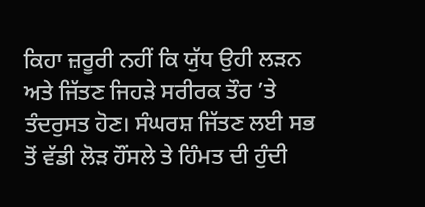ਕਿਹਾ ਜ਼ਰੂਰੀ ਨਹੀਂ ਕਿ ਯੁੱਧ ਉਹੀ ਲੜਨ ਅਤੇ ਜਿੱਤਣ ਜਿਹੜੇ ਸਰੀਰਕ ਤੌਰ ’ਤੇ ਤੰਦਰੁਸਤ ਹੋਣ। ਸੰਘਰਸ਼ ਜਿੱਤਣ ਲਈ ਸਭ ਤੋਂ ਵੱਡੀ ਲੋੜ ਹੌਂਸਲੇ ਤੇ ਹਿੰਮਤ ਦੀ ਹੁੰਦੀ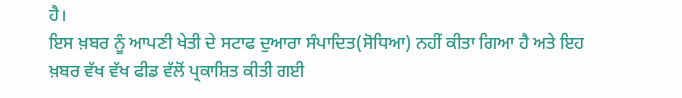ਹੈ।
ਇਸ ਖ਼ਬਰ ਨੂੰ ਆਪਣੀ ਖੇਤੀ ਦੇ ਸਟਾਫ ਦੁਆਰਾ ਸੰਪਾਦਿਤ(ਸੋਧਿਆ) ਨਹੀਂ ਕੀਤਾ ਗਿਆ ਹੈ ਅਤੇ ਇਹ ਖ਼ਬਰ ਵੱਖ ਵੱਖ ਫੀਡ ਵੱਲੋਂ ਪ੍ਰਕਾਸ਼ਿਤ ਕੀਤੀ ਗਈ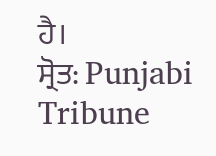ਹੈ।
ਸ੍ਰੋਤ: Punjabi Tribune